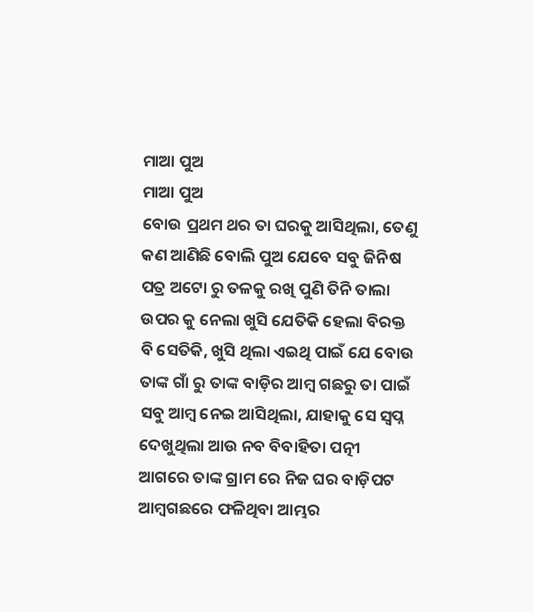ମାଆ ପୁଅ
ମାଆ ପୁଅ
ବୋଉ ପ୍ରଥମ ଥର ତା ଘରକୁ ଆସିଥିଲା, ତେଣୁ କଣ ଆଣିଛି ବୋଲି ପୁଅ ଯେବେ ସବୁ ଜିନିଷ ପତ୍ର ଅଟୋ ରୁ ତଳକୁ ରଖି ପୁଣି ତିନି ତାଲା ଉପର କୁ ନେଲା ଖୁସି ଯେତିକି ହେଲା ବିରକ୍ତ ବି ସେତିକି, ଖୁସି ଥିଲା ଏଇଥି ପାଇଁ ଯେ ବୋଉ ତାଙ୍କ ଗାଁ ରୁ ତାଙ୍କ ବାଡ଼ିର ଆମ୍ବ ଗଛରୁ ତା ପାଇଁ ସବୁ ଆମ୍ବ ନେଇ ଆସିଥିଲା, ଯାହାକୁ ସେ ସ୍ବପ୍ନ ଦେଖୁଥିଲା ଆଉ ନବ ବିବାହିତା ପତ୍ନୀ ଆଗରେ ତାଙ୍କ ଗ୍ରାମ ରେ ନିଜ ଘର ବାଡ଼ିପଟ ଆମ୍ବଗଛରେ ଫଳିଥିବା ଆମ୍ଭର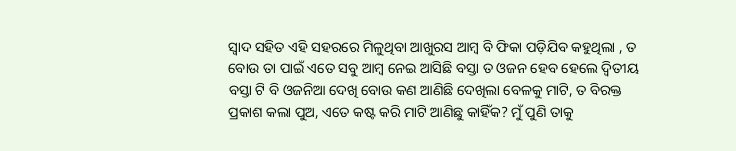ସ୍ୱାଦ ସହିତ ଏହି ସହରରେ ମିଳୁଥିବା ଆଖୁରସ ଆମ୍ବ ବି ଫିକା ପଡ଼ିଯିବ କହୁଥିଲା , ତ ବୋଉ ତା ପାଇଁ ଏତେ ସବୁ ଆମ୍ବ ନେଇ ଆସିଛି ବସ୍ତା ତ ଓଜନ ହେବ ହେଲେ ଦ୍ୱିତୀୟ ବସ୍ତା ଟି ବି ଓଜନିଆ ଦେଖି ବୋଉ କଣ ଆଣିଛି ଦେଖିଲା ବେଳକୁ ମାଟି, ତ ବିରକ୍ତ ପ୍ରକାଶ କଲା ପୁଅ, ଏତେ କଷ୍ଟ କରି ମାଟି ଆଣିଛୁ କାହିଁକ? ମୁଁ ପୁଣି ତାକୁ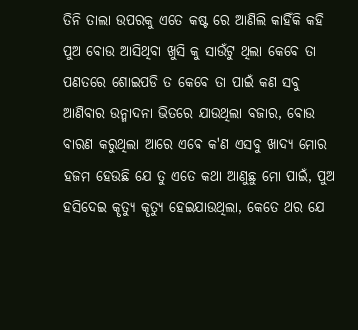ତିନି ତାଲା ଉପରକୁ ଏତେ କଷ୍ଟ ରେ ଆଣିଲି କାହିଁକି କହି ପୁଅ ବୋଉ ଆସିଥିବା ଖୁସି କୁ ସାଉଁଟୁ ଥିଲା କେବେ ତା ପଣତରେ ଶୋଇପଡି ତ କେବେ ତା ପାଇଁ କଣ ସବୁ ଆଣିବାର ଉନ୍ମାଦନା ଭିତରେ ଯାଉଥିଲା ବଜାର, ବୋଉ ବାରଣ କରୁଥିଲା ଆରେ ଏଵେ କ'ଣ ଏସବୁ ଖାଦ୍ୟ ମୋର ହଜମ ହେଉଛି ଯେ ତୁ ଏତେ କଥା ଆଣୁଛୁ ମୋ ପାଇଁ, ପୁଅ ହସିଦେଇ କୄତ୍ୟୁ କୄତ୍ୟୁ ହେଇଯାଉଥିଲା, କେତେ ଥର ଯେ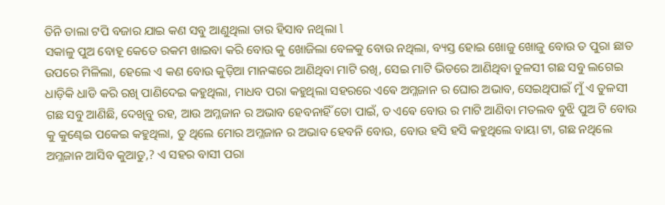ତିନି ତାଲା ଟପି ବଜାର ଯାଇ କଣ ସବୁ ଆଣୁଥିଲା ତାର ହିସାବ ନଥିଲା l
ସକାଳୁ ପୁଅ ବୋହୂ କେତେ ରକମ ଖାଇବା କରି ବୋଉ କୁ ଖୋଜିଲା ବେଳକୁ ବୋଉ ନଥିଲା, ବ୍ୟସ୍ତ ହୋଇ ଖୋଜୁ ଖୋଜୁ ବୋଉ ତ ପୁରା ଛାତ ଉପରେ ମିଳିଲା, ହେଲେ ଏ କଣ ବୋଉ କୁଡ଼ିଆ ମାନଙ୍କରେ ଆଣିଥିବା ମାଟି ରଖି, ସେଇ ମାଟି ଭିତରେ ଆଣିଥିବା ତୁଳସୀ ଗଛ ସବୁ ଲଗେଇ ଧାଡ଼ିକି ଧାଡି କରି ରଖି ପାଣିଦେଇ କହୁଥିଲା, ମାଧବ ପରା କହୁଥିଲା ସହରରେ ଏଵେ ଅମ୍ଳଜାନ ର ଘୋର ଅଭାବ, ସେଇଥିପାଇଁ ମୁଁ ଏ ତୁଳସୀ ଗଛ ସବୁ ଆଣିଛି, ଦେଖିବୁ ରହ, ଆଉ ଅମ୍ଳଜାନ ର ଅଭାବ ହେବନାହିଁ ତୋ ପାଇଁ, ତ ଏଵେ ବୋଉ ର ମାଟି ଆଣିବା ମତଲବ ବୁଝି ପୁଅ ଟି ବୋଉ କୁ କୁଣ୍ଢେଇ ପକେଇ କହୁଥିଲା, ତୁ ଥିଲେ ମୋର ଅମ୍ଳଜାନ ର ଅଭାବ ହେବନି ବୋଉ, ବୋଉ ହସି ହସି କହୁଥିଲେ ବାୟା ଟା, ଗଛ ନଥିଲେ ଅମ୍ଳଜାନ ଆସିବ କୁଆଡୁ,? ଏ ସହର ବାସୀ ପରା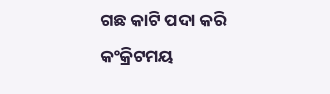ଗଛ କାଟି ପଦା କରି କଂକ୍ରିଟମୟ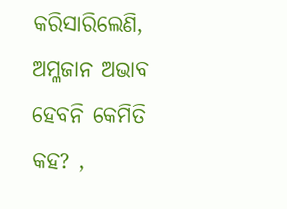କରିସାରିଲେଣି, ଅମ୍ଳଜାନ ଅଭାବ ହେବନି କେମିତି କହ? ,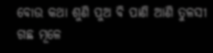ବୋଉ କଥା ଶୁଣି ପୁଅ ବି ପାଣି ଆଣି ତୁଳସୀ ଗଛ ମୂଳେ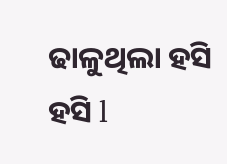ଢାଳୁଥିଲା ହସି ହସି l